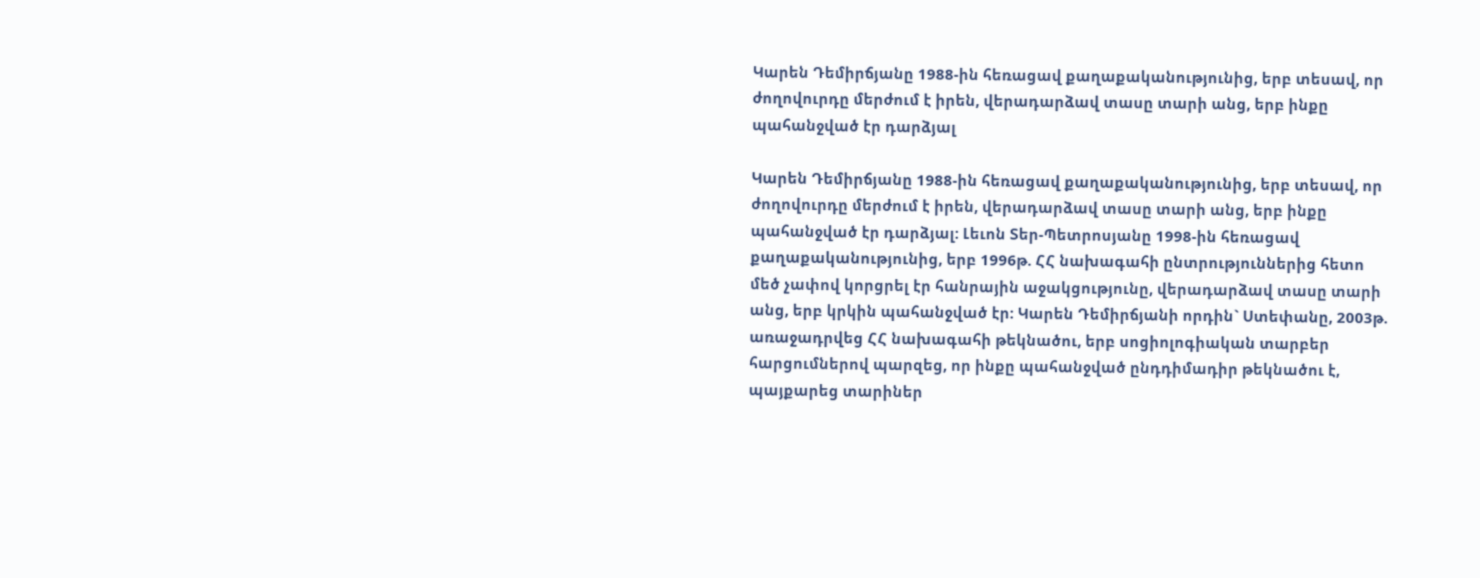Կարեն Դեմիրճյանը 1988-ին հեռացավ քաղաքականությունից, երբ տեսավ, որ ժողովուրդը մերժում է իրեն, վերադարձավ տասը տարի անց, երբ ինքը պահանջված էր դարձյալ

Կարեն Դեմիրճյանը 1988-ին հեռացավ քաղաքականությունից, երբ տեսավ, որ ժողովուրդը մերժում է իրեն, վերադարձավ տասը տարի անց, երբ ինքը պահանջված էր դարձյալ: Լեւոն Տեր-Պետրոսյանը 1998-ին հեռացավ քաղաքականությունից, երբ 1996թ. ՀՀ նախագահի ընտրություններից հետո մեծ չափով կորցրել էր հանրային աջակցությունը, վերադարձավ տասը տարի անց, երբ կրկին պահանջված էր: Կարեն Դեմիրճյանի որդին` Ստեփանը, 2003թ. առաջադրվեց ՀՀ նախագահի թեկնածու, երբ սոցիոլոգիական տարբեր հարցումներով պարզեց, որ ինքը պահանջված ընդդիմադիր թեկնածու է, պայքարեց տարիներ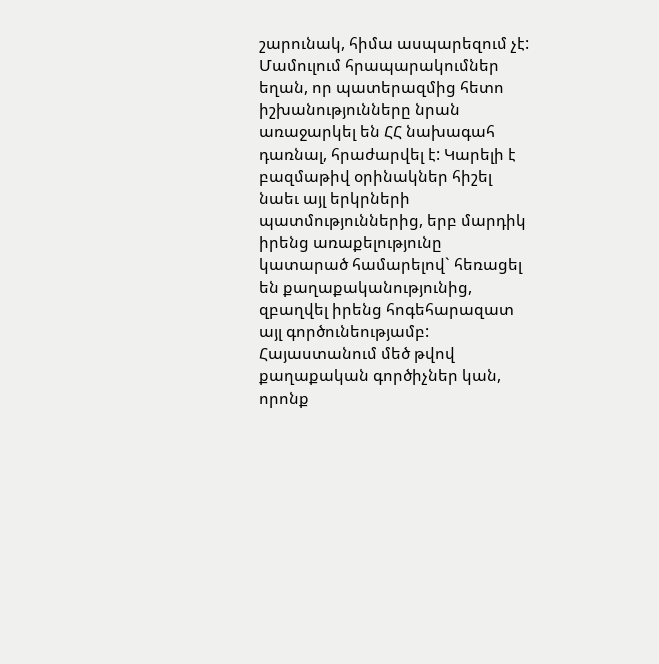շարունակ, հիմա ասպարեզում չէ: Մամուլում հրապարակումներ եղան, որ պատերազմից հետո իշխանությունները նրան առաջարկել են ՀՀ նախագահ դառնալ, հրաժարվել է: Կարելի է բազմաթիվ օրինակներ հիշել նաեւ այլ երկրների պատմություններից, երբ մարդիկ իրենց առաքելությունը կատարած համարելով` հեռացել են քաղաքականությունից, զբաղվել իրենց հոգեհարազատ այլ գործունեությամբ: Հայաստանում մեծ թվով քաղաքական գործիչներ կան, որոնք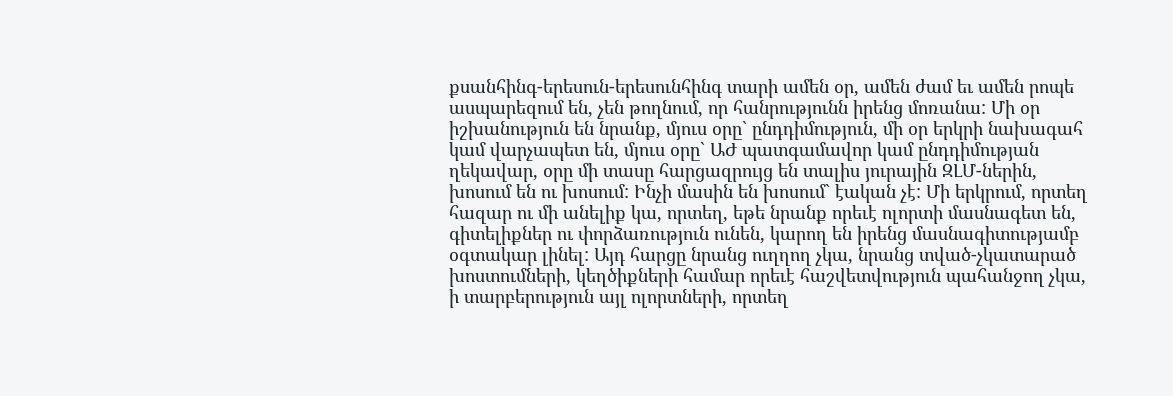քսանհինգ-երեսուն-երեսունհինգ տարի ամեն օր, ամեն ժամ եւ ամեն րոպե ասպարեզում են, չեն թողնում, որ հանրությունն իրենց մոռանա: Մի օր իշխանություն են նրանք, մյուս օրը` ընդդիմություն, մի օր երկրի նախագահ կամ վարչապետ են, մյուս օրը` ԱԺ պատգամավոր կամ ընդդիմության ղեկավար, օրը մի տասը հարցազրույց են տալիս յուրային ԶԼՄ-ներին, խոսում են ու խոսում: Ինչի մասին են խոսում` էական չէ: Մի երկրում, որտեղ հազար ու մի անելիք կա, որտեղ, եթե նրանք որեւէ ոլորտի մասնագետ են, գիտելիքներ ու փորձառություն ունեն, կարող են իրենց մասնագիտությամբ օգտակար լինել: Այդ հարցը նրանց ուղղող չկա, նրանց տված-չկատարած խոստումների, կեղծիքների համար որեւէ հաշվետվություն պահանջող չկա, ի տարբերություն այլ ոլորտների, որտեղ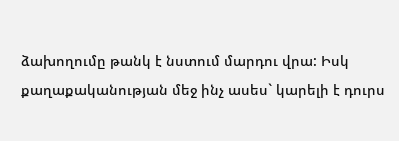ձախողումը թանկ է նստում մարդու վրա: Իսկ քաղաքականության մեջ ինչ ասես` կարելի է դուրս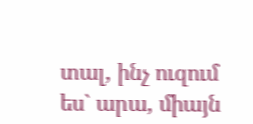տալ, ինչ ուզում ես` արա, միայն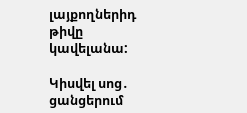լայքողներիդ թիվը կավելանա:

Կիսվել սոց․ ցանցերում